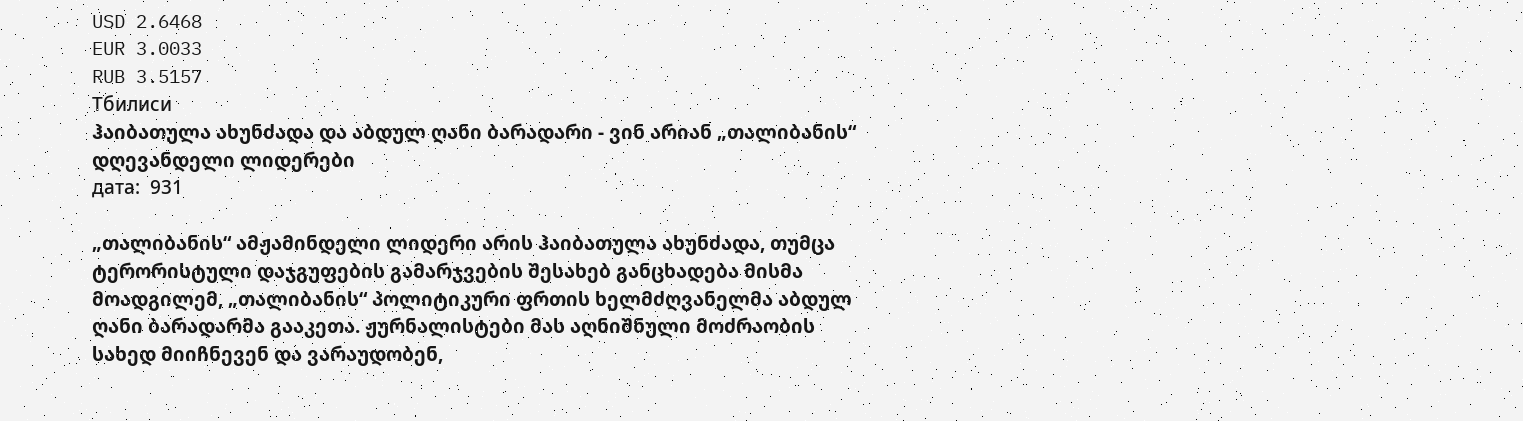USD 2.6468
EUR 3.0033
RUB 3.5157
Тбилиси
ჰაიბათულა ახუნძადა და აბდულ ღანი ბარადარი - ვინ არიან „თალიბანის“ დღევანდელი ლიდერები
дата:  931

„თალიბანის“ ამჟამინდელი ლიდერი არის ჰაიბათულა ახუნძადა, თუმცა ტერორისტული დაჯგუფების გამარჯვების შესახებ განცხადება მისმა მოადგილემ, „თალიბანის“ პოლიტიკური ფრთის ხელმძღვანელმა აბდულ ღანი ბარადარმა გააკეთა. ჟურნალისტები მას აღნიშნული მოძრაობის სახედ მიიჩნევენ და ვარაუდობენ,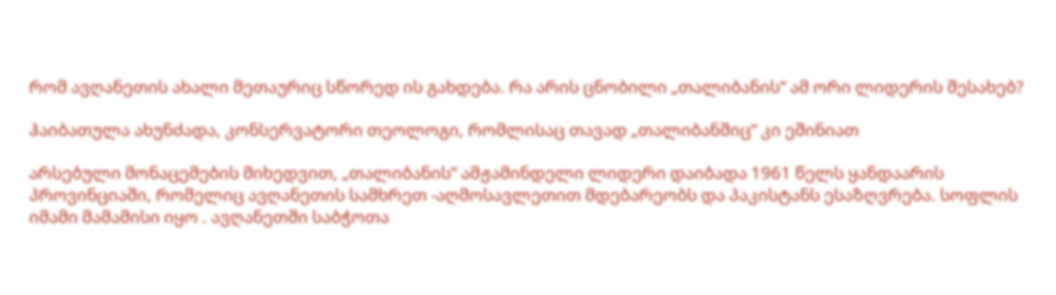რომ ავღანეთის ახალი მეთაურიც სწორედ ის გახდება. რა არის ცნობილი „თალიბანის“ ამ ორი ლიდერის შესახებ?

ჰაიბათულა ახუნძადა, კონსერვატორი თეოლოგი, რომლისაც თავად „თალიბანშიც“ კი ეშინიათ

არსებული მონაცემების მიხედვით, „თალიბანის“ ამჟამინდელი ლიდერი დაიბადა 1961 წელს ყანდაარის პროვინციაში, რომელიც ავღანეთის სამხრეთ -აღმოსავლეთით მდებარეობს და პაკისტანს ესაზღვრება. სოფლის იმამი მამამისი იყო . ავღანეთში საბჭოთა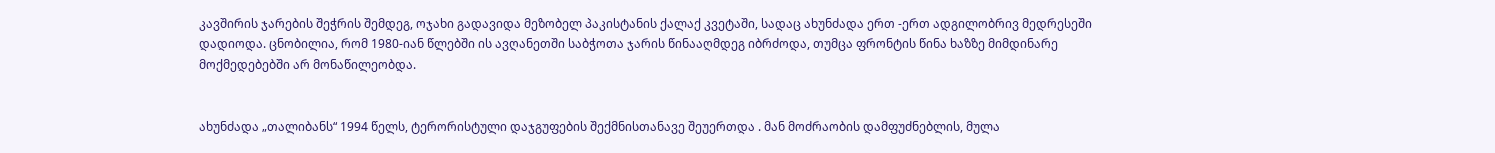კავშირის ჯარების შეჭრის შემდეგ, ოჯახი გადავიდა მეზობელ პაკისტანის ქალაქ კვეტაში, სადაც ახუნძადა ერთ -ერთ ადგილობრივ მედრესეში დადიოდა. ცნობილია, რომ 1980-იან წლებში ის ავღანეთში საბჭოთა ჯარის წინააღმდეგ იბრძოდა, თუმცა ფრონტის წინა ხაზზე მიმდინარე მოქმედებებში არ მონაწილეობდა.


ახუნძადა „თალიბანს“ 1994 წელს, ტერორისტული დაჯგუფების შექმნისთანავე შეუერთდა . მან მოძრაობის დამფუძნებლის, მულა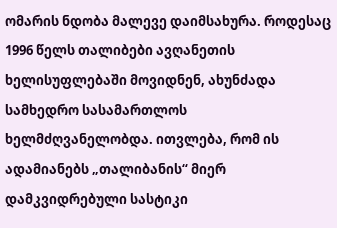ომარის ნდობა მალევე დაიმსახურა. როდესაც 1996 წელს თალიბები ავღანეთის ხელისუფლებაში მოვიდნენ, ახუნძადა სამხედრო სასამართლოს ხელმძღვანელობდა. ითვლება, რომ ის ადამიანებს „თალიბანის“ მიერ დამკვიდრებული სასტიკი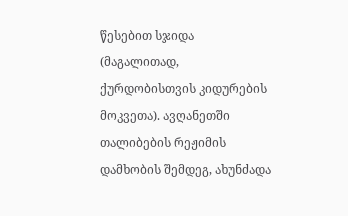წესებით სჯიდა (მაგალითად, ქურდობისთვის კიდურების მოკვეთა). ავღანეთში თალიბების რეჟიმის დამხობის შემდეგ, ახუნძადა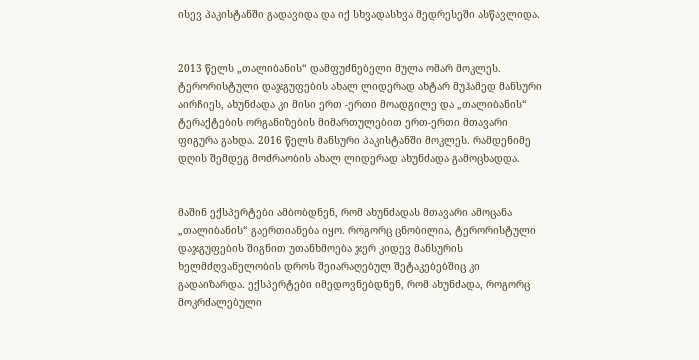ისევ პაკისტანში გადავიდა და იქ სხვადასხვა მედრესეში ასწავლიდა.


2013 წელს „თალიბანის“ დამფუძნებელი მულა ომარ მოკლეს. ტერორისტული დაჯგუფების ახალ ლიდერად ახტარ მუჰამედ მანსური აირჩიეს, ახუნძადა კი მისი ერთ -ერთი მოადგილე და „თალიბანის“ ტერაქტების ორგანიზების მიმართულებით ერთ-ერთი მთავარი ფიგურა გახდა. 2016 წელს მანსური პაკისტანში მოკლეს. რამდენიმე დღის შემდეგ მოძრაობის ახალ ლიდერად ახუნძადა გამოცხადდა.


მაშინ ექსპერტები ამბობდნენ, რომ ახუნძადას მთავარი ამოცანა „თალიბანის“ გაერთიანება იყო. როგორც ცნობილია, ტერორისტული დაჯგუფების შიგნით უთანხმოება ჯერ კიდევ მანსურის ხელმძღვანელობის დროს შეიარაღებულ შეტაკებებშიც კი გადაიზარდა. ექსპერტები იმედოვნებდნენ, რომ ახუნძადა, როგორც მოკრძალებული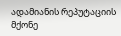ადამიანის რეპუტაციის მქონე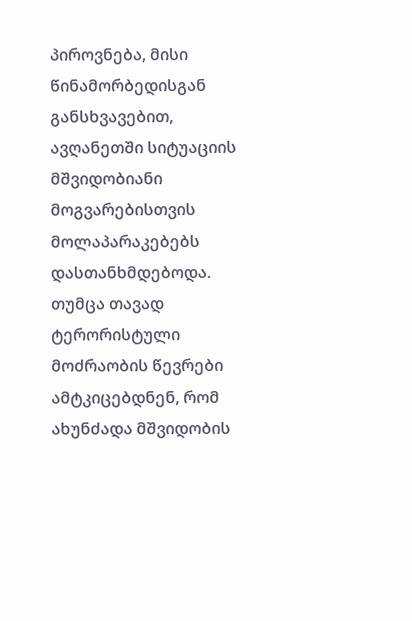პიროვნება, მისი წინამორბედისგან განსხვავებით, ავღანეთში სიტუაციის მშვიდობიანი მოგვარებისთვის მოლაპარაკებებს დასთანხმდებოდა. თუმცა თავად ტერორისტული მოძრაობის წევრები ამტკიცებდნენ, რომ ახუნძადა მშვიდობის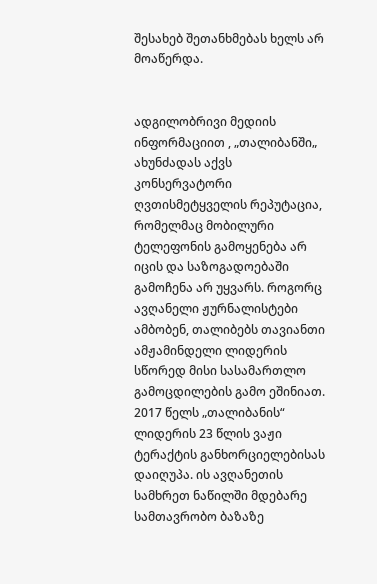შესახებ შეთანხმებას ხელს არ მოაწერდა.


ადგილობრივი მედიის ინფორმაციით , „თალიბანში„ ახუნძადას აქვს კონსერვატორი ღვთისმეტყველის რეპუტაცია, რომელმაც მობილური ტელეფონის გამოყენება არ იცის და საზოგადოებაში გამოჩენა არ უყვარს. როგორც ავღანელი ჟურნალისტები ამბობენ, თალიბებს თავიანთი ამჟამინდელი ლიდერის სწორედ მისი სასამართლო გამოცდილების გამო ეშინიათ.
2017 წელს „თალიბანის“ ლიდერის 23 წლის ვაჟი ტერაქტის განხორციელებისას დაიღუპა. ის ავღანეთის სამხრეთ ნაწილში მდებარე სამთავრობო ბაზაზე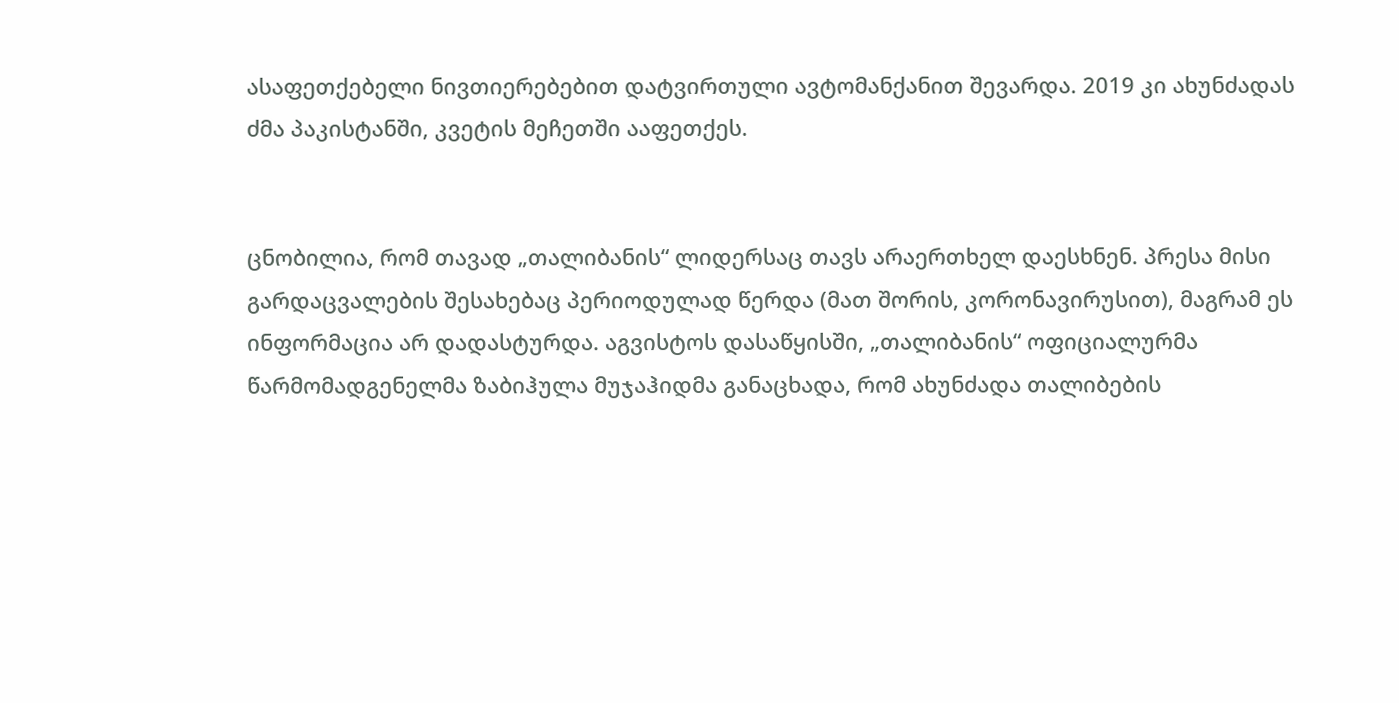ასაფეთქებელი ნივთიერებებით დატვირთული ავტომანქანით შევარდა. 2019 კი ახუნძადას ძმა პაკისტანში, კვეტის მეჩეთში ააფეთქეს.


ცნობილია, რომ თავად „თალიბანის“ ლიდერსაც თავს არაერთხელ დაესხნენ. პრესა მისი გარდაცვალების შესახებაც პერიოდულად წერდა (მათ შორის, კორონავირუსით), მაგრამ ეს ინფორმაცია არ დადასტურდა. აგვისტოს დასაწყისში, „თალიბანის“ ოფიციალურმა წარმომადგენელმა ზაბიჰულა მუჯაჰიდმა განაცხადა, რომ ახუნძადა თალიბების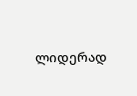ლიდერად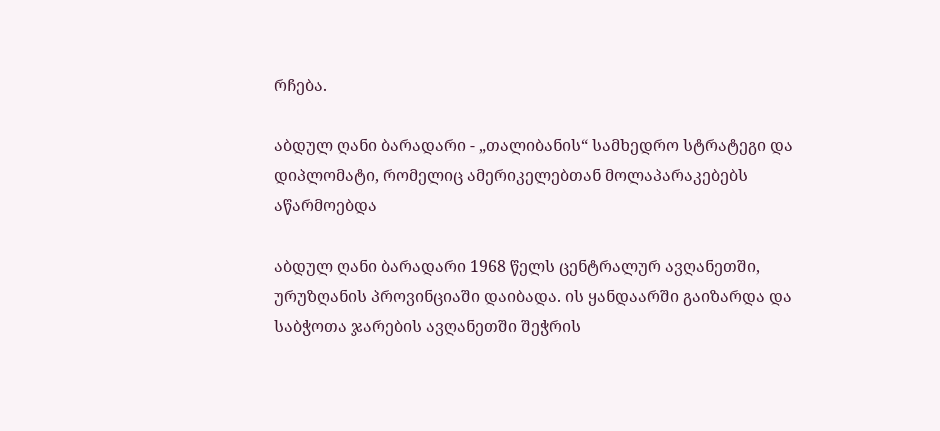რჩება.

აბდულ ღანი ბარადარი - „თალიბანის“ სამხედრო სტრატეგი და დიპლომატი, რომელიც ამერიკელებთან მოლაპარაკებებს აწარმოებდა

აბდულ ღანი ბარადარი 1968 წელს ცენტრალურ ავღანეთში, ურუზღანის პროვინციაში დაიბადა. ის ყანდაარში გაიზარდა და საბჭოთა ჯარების ავღანეთში შეჭრის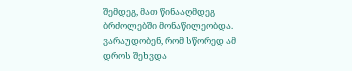შემდეგ, მათ წინააღმდეგ ბრძოლებში მონაწილეობდა. ვარაუდობენ, რომ სწორედ ამ დროს შეხვდა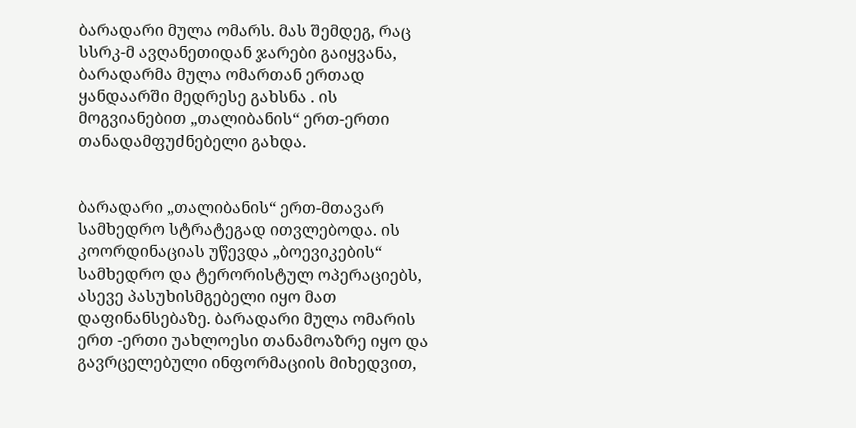ბარადარი მულა ომარს. მას შემდეგ, რაც სსრკ-მ ავღანეთიდან ჯარები გაიყვანა, ბარადარმა მულა ომართან ერთად ყანდაარში მედრესე გახსნა . ის მოგვიანებით „თალიბანის“ ერთ-ერთი თანადამფუძნებელი გახდა.


ბარადარი „თალიბანის“ ერთ-მთავარ სამხედრო სტრატეგად ითვლებოდა. ის კოორდინაციას უწევდა „ბოევიკების“ სამხედრო და ტერორისტულ ოპერაციებს, ასევე პასუხისმგებელი იყო მათ დაფინანსებაზე. ბარადარი მულა ომარის ერთ -ერთი უახლოესი თანამოაზრე იყო და გავრცელებული ინფორმაციის მიხედვით,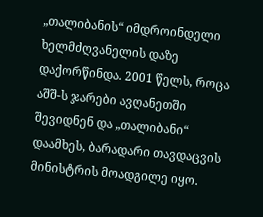„თალიბანის“ იმდროინდელი ხელმძღვანელის დაზე დაქორწინდა. 2001 წელს, როცა აშშ-ს ჯარები ავღანეთში შევიდნენ და „თალიბანი“ დაამხეს, ბარადარი თავდაცვის მინისტრის მოადგილე იყო.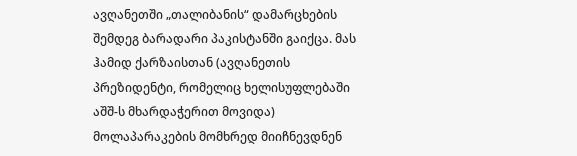ავღანეთში „თალიბანის“ დამარცხების შემდეგ ბარადარი პაკისტანში გაიქცა. მას ჰამიდ ქარზაისთან (ავღანეთის პრეზიდენტი, რომელიც ხელისუფლებაში აშშ-ს მხარდაჭერით მოვიდა) მოლაპარაკების მომხრედ მიიჩნევდნენ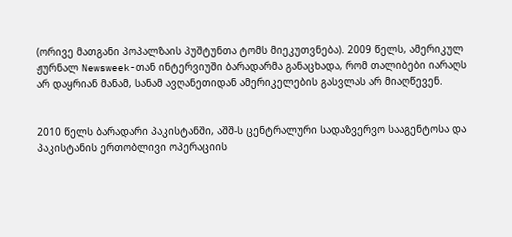(ორივე მათგანი პოპალზაის პუშტუნთა ტომს მიეკუთვნება). 2009 წელს, ამერიკულ ჟურნალ Newsweek-თან ინტერვიუში ბარადარმა განაცხადა, რომ თალიბები იარაღს არ დაყრიან მანამ, სანამ ავღანეთიდან ამერიკელების გასვლას არ მიაღწევენ.


2010 წელს ბარადარი პაკისტანში, აშშ-ს ცენტრალური სადაზვერვო სააგენტოსა და პაკისტანის ერთობლივი ოპერაციის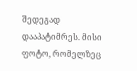შედეგად დააპატიმრეს. მისი ფოტო, რომელზეც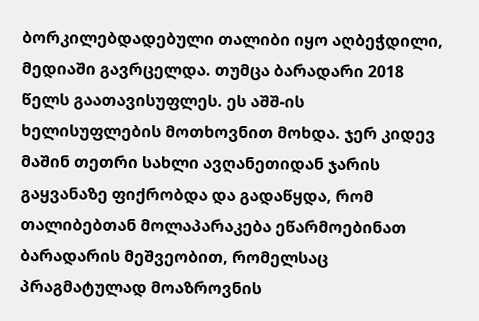ბორკილებდადებული თალიბი იყო აღბეჭდილი, მედიაში გავრცელდა. თუმცა ბარადარი 2018 წელს გაათავისუფლეს. ეს აშშ-ის ხელისუფლების მოთხოვნით მოხდა. ჯერ კიდევ მაშინ თეთრი სახლი ავღანეთიდან ჯარის გაყვანაზე ფიქრობდა და გადაწყდა, რომ თალიბებთან მოლაპარაკება ეწარმოებინათ ბარადარის მეშვეობით, რომელსაც პრაგმატულად მოაზროვნის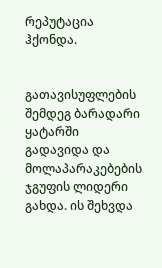რეპუტაცია ჰქონდა.


გათავისუფლების შემდეგ ბარადარი ყატარში გადავიდა და მოლაპარაკებების ჯგუფის ლიდერი გახდა. ის შეხვდა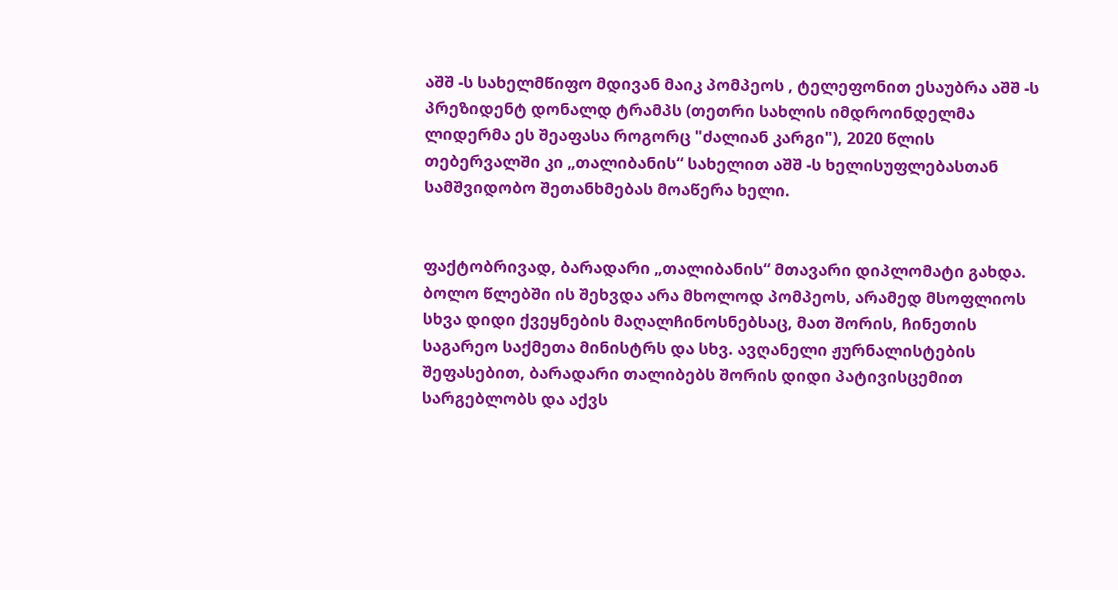აშშ -ს სახელმწიფო მდივან მაიკ პომპეოს , ტელეფონით ესაუბრა აშშ -ს პრეზიდენტ დონალდ ტრამპს (თეთრი სახლის იმდროინდელმა ლიდერმა ეს შეაფასა როგორც "ძალიან კარგი"), 2020 წლის თებერვალში კი „თალიბანის“ სახელით აშშ -ს ხელისუფლებასთან სამშვიდობო შეთანხმებას მოაწერა ხელი.


ფაქტობრივად, ბარადარი „თალიბანის“ მთავარი დიპლომატი გახდა. ბოლო წლებში ის შეხვდა არა მხოლოდ პომპეოს, არამედ მსოფლიოს სხვა დიდი ქვეყნების მაღალჩინოსნებსაც, მათ შორის, ჩინეთის საგარეო საქმეთა მინისტრს და სხვ. ავღანელი ჟურნალისტების შეფასებით, ბარადარი თალიბებს შორის დიდი პატივისცემით სარგებლობს და აქვს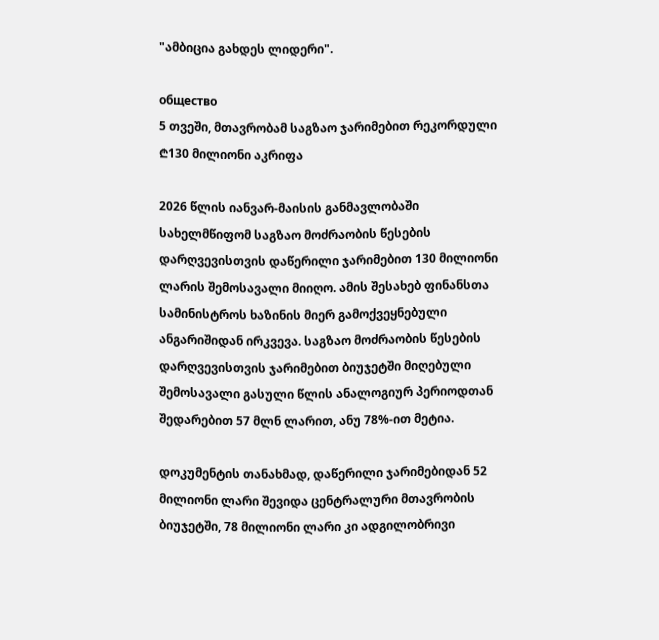"ამბიცია გახდეს ლიდერი".

общество
5 თვეში, მთავრობამ საგზაო ჯარიმებით რეკორდული ₾130 მილიონი აკრიფა

2026 წლის იანვარ-მაისის განმავლობაში სახელმწიფომ საგზაო მოძრაობის წესების დარღვევისთვის დაწერილი ჯარიმებით 130 მილიონი ლარის შემოსავალი მიიღო. ამის შესახებ ფინანსთა სამინისტროს ხაზინის მიერ გამოქვეყნებული ანგარიშიდან ირკვევა. საგზაო მოძრაობის წესების დარღვევისთვის ჯარიმებით ბიუჯეტში მიღებული შემოსავალი გასული წლის ანალოგიურ პერიოდთან შედარებით 57 მლნ ლარით, ანუ 78%-ით მეტია.

დოკუმენტის თანახმად, დაწერილი ჯარიმებიდან 52 მილიონი ლარი შევიდა ცენტრალური მთავრობის ბიუჯეტში, 78 მილიონი ლარი კი ადგილობრივი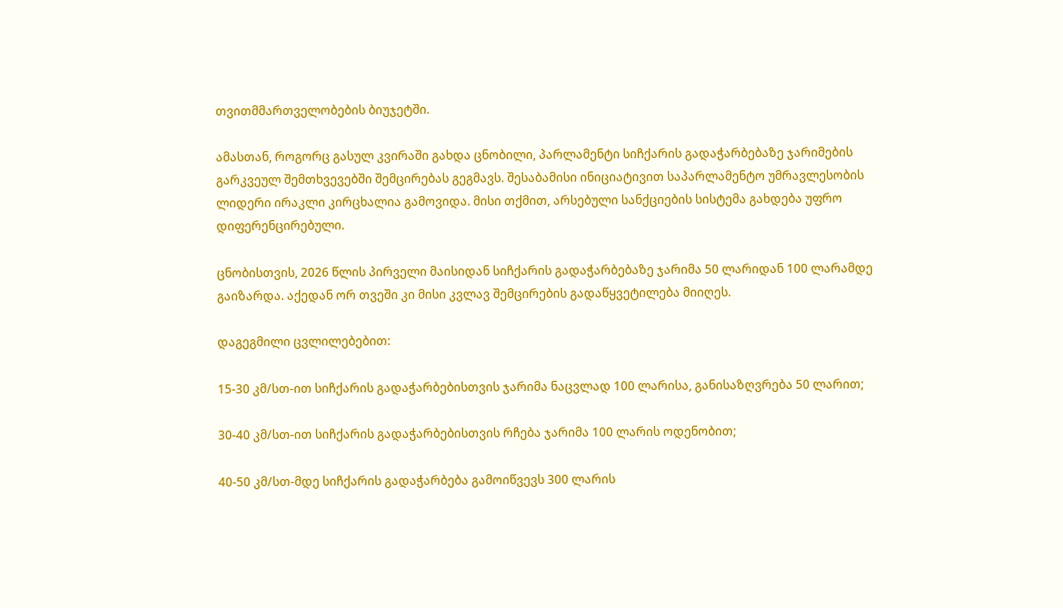თვითმმართველობების ბიუჯეტში.

ამასთან, როგორც გასულ კვირაში გახდა ცნობილი, პარლამენტი სიჩქარის გადაჭარბებაზე ჯარიმების გარკვეულ შემთხვევებში შემცირებას გეგმავს. შესაბამისი ინიციატივით საპარლამენტო უმრავლესობის ლიდერი ირაკლი კირცხალია გამოვიდა. მისი თქმით, არსებული სანქციების სისტემა გახდება უფრო დიფერენცირებული.

ცნობისთვის, 2026 წლის პირველი მაისიდან სიჩქარის გადაჭარბებაზე ჯარიმა 50 ლარიდან 100 ლარამდე გაიზარდა. აქედან ორ თვეში კი მისი კვლავ შემცირების გადაწყვეტილება მიიღეს.

დაგეგმილი ცვლილებებით:

15-30 კმ/სთ-ით სიჩქარის გადაჭარბებისთვის ჯარიმა ნაცვლად 100 ლარისა, განისაზღვრება 50 ლარით;

30-40 კმ/სთ-ით სიჩქარის გადაჭარბებისთვის რჩება ჯარიმა 100 ლარის ოდენობით;

40-50 კმ/სთ-მდე სიჩქარის გადაჭარბება გამოიწვევს 300 ლარის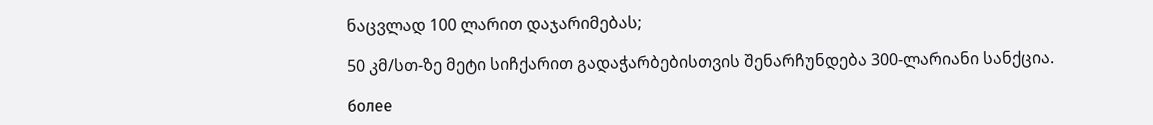ნაცვლად 100 ლარით დაჯარიმებას;

50 კმ/სთ-ზე მეტი სიჩქარით გადაჭარბებისთვის შენარჩუნდება 300-ლარიანი სანქცია.

более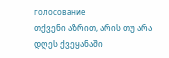голосование
თქვენი აზრით, არის თუ არა დღეს ქვეყანაში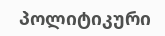პოლიტიკური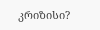კრიზისი?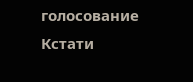голосование
Кстати